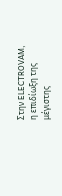Στην ELECTROVAM, η επιδίωξη της μέγιστης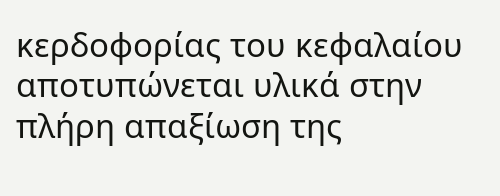κερδοφορίας του κεφαλαίου αποτυπώνεται υλικά στην πλήρη απαξίωση της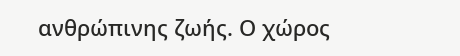ανθρώπινης ζωής. Ο χώρος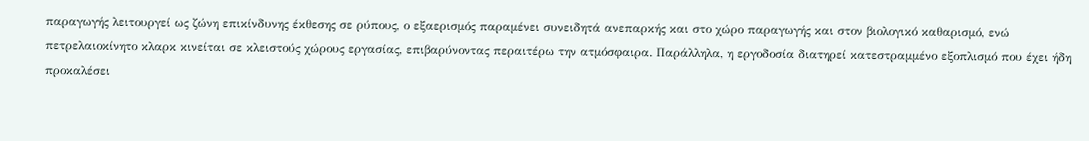παραγωγής λειτουργεί ως ζώνη επικίνδυνης έκθεσης σε ρύπους, ο εξαερισμός παραμένει συνειδητά ανεπαρκής και στο χώρο παραγωγής και στον βιολογικό καθαρισμό, ενώ πετρελαιοκίνητο κλαρκ κινείται σε κλειστούς χώρους εργασίας, επιβαρύνοντας περαιτέρω την ατμόσφαιρα. Παράλληλα, η εργοδοσία διατηρεί κατεστραμμένο εξοπλισμό που έχει ήδη προκαλέσει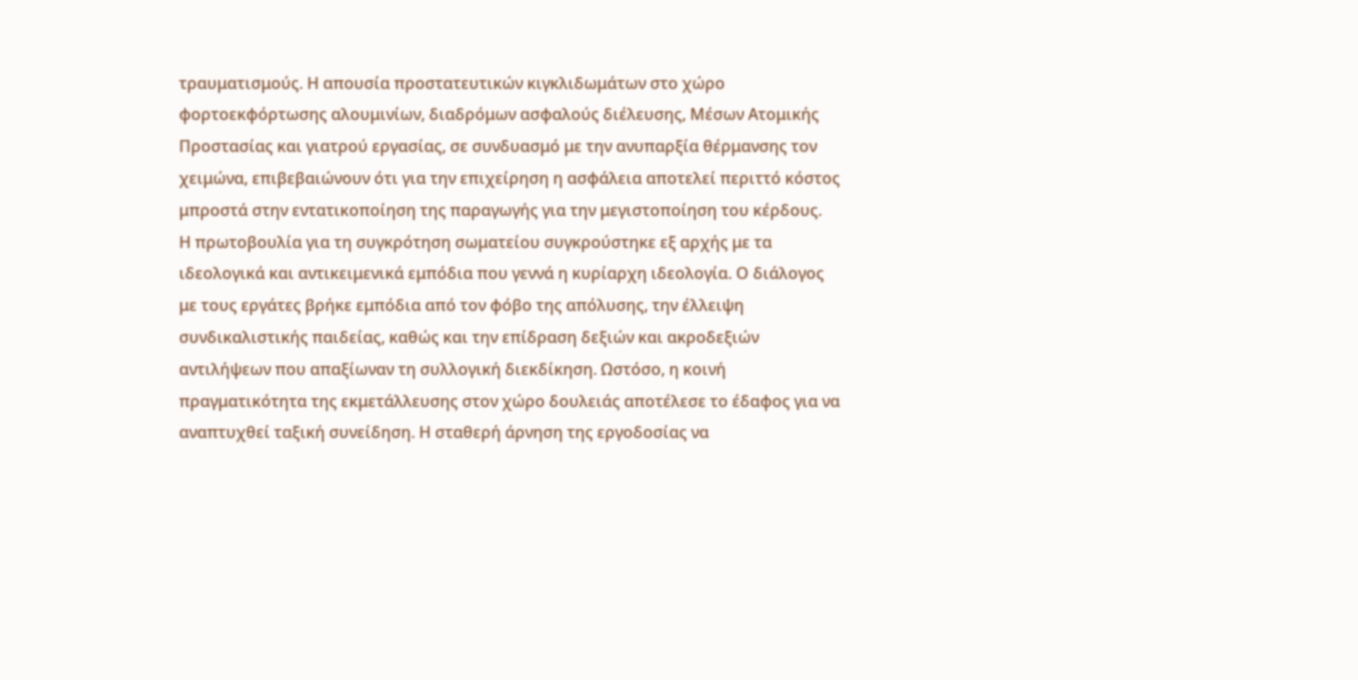τραυματισμούς. Η απουσία προστατευτικών κιγκλιδωμάτων στο χώρο φορτοεκφόρτωσης αλουμινίων, διαδρόμων ασφαλούς διέλευσης, Μέσων Ατομικής Προστασίας και γιατρού εργασίας, σε συνδυασμό με την ανυπαρξία θέρμανσης τον χειμώνα, επιβεβαιώνουν ότι για την επιχείρηση η ασφάλεια αποτελεί περιττό κόστος μπροστά στην εντατικοποίηση της παραγωγής για την μεγιστοποίηση του κέρδους.
Η πρωτοβουλία για τη συγκρότηση σωματείου συγκρούστηκε εξ αρχής με τα ιδεολογικά και αντικειμενικά εμπόδια που γεννά η κυρίαρχη ιδεολογία. Ο διάλογος με τους εργάτες βρήκε εμπόδια από τον φόβο της απόλυσης, την έλλειψη συνδικαλιστικής παιδείας, καθώς και την επίδραση δεξιών και ακροδεξιών αντιλήψεων που απαξίωναν τη συλλογική διεκδίκηση. Ωστόσο, η κοινή πραγματικότητα της εκμετάλλευσης στον χώρο δουλειάς αποτέλεσε το έδαφος για να αναπτυχθεί ταξική συνείδηση. Η σταθερή άρνηση της εργοδοσίας να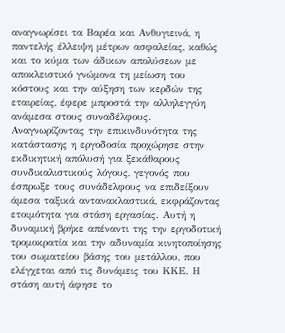αναγνωρίσει τα Βαρέα και Ανθυγιεινά, η παντελής έλλειψη μέτρων ασφαλείας, καθώς και το κύμα των άδικων απολύσεων με αποκλειστικό γνώμονα τη μείωση του κόστους και την αύξηση των κερδών της εταιρείας, έφερε μπροστά την αλληλεγγύη ανάμεσα στους συναδέλφους. Αναγνωρίζοντας την επικινδυνότητα της κατάστασης η εργοδοσία προχώρησε στην εκδικητική απόλυσή για ξεκάθαρους συνδικαλιστικούς λόγους, γεγονός που έσπρωξε τους συνάδελφους να επιδείξουν άμεσα ταξικά αντανακλαστικά, εκφράζοντας ετοιμότητα για στάση εργασίας. Αυτή η δυναμική βρήκε απέναντι της την εργοδοτική τρομοκρατία και την αδυναμία κινητοποίησης του σωματείου βάσης του μετάλλου, που ελέγχεται από τις δυνάμεις του ΚΚΕ. Η στάση αυτή άφησε το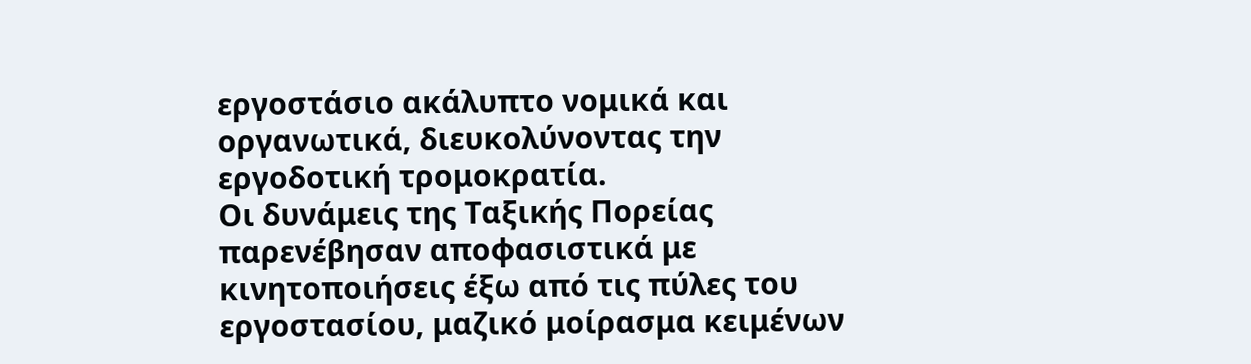εργοστάσιο ακάλυπτο νομικά και οργανωτικά, διευκολύνοντας την εργοδοτική τρομοκρατία.
Οι δυνάμεις της Ταξικής Πορείας παρενέβησαν αποφασιστικά με κινητοποιήσεις έξω από τις πύλες του εργοστασίου, μαζικό μοίρασμα κειμένων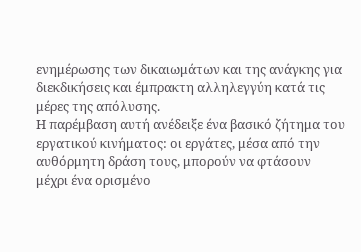ενημέρωσης των δικαιωμάτων και της ανάγκης για διεκδικήσεις και έμπρακτη αλληλεγγύη κατά τις μέρες της απόλυσης.
Η παρέμβαση αυτή ανέδειξε ένα βασικό ζήτημα του εργατικού κινήματος: οι εργάτες, μέσα από την αυθόρμητη δράση τους, μπορούν να φτάσουν μέχρι ένα ορισμένο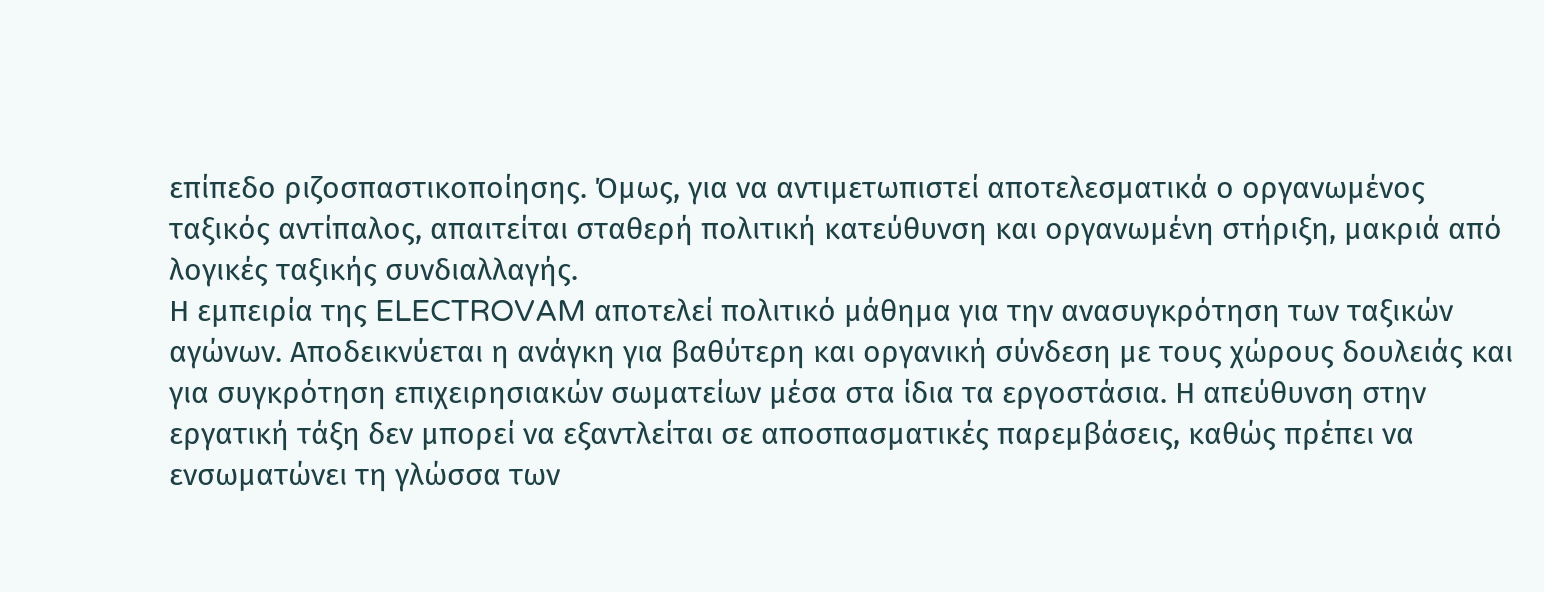επίπεδο ριζοσπαστικοποίησης. Όμως, για να αντιμετωπιστεί αποτελεσματικά ο οργανωμένος ταξικός αντίπαλος, απαιτείται σταθερή πολιτική κατεύθυνση και οργανωμένη στήριξη, μακριά από λογικές ταξικής συνδιαλλαγής.
Η εμπειρία της ELECTROVAM αποτελεί πολιτικό μάθημα για την ανασυγκρότηση των ταξικών αγώνων. Αποδεικνύεται η ανάγκη για βαθύτερη και οργανική σύνδεση με τους χώρους δουλειάς και για συγκρότηση επιχειρησιακών σωματείων μέσα στα ίδια τα εργοστάσια. Η απεύθυνση στην εργατική τάξη δεν μπορεί να εξαντλείται σε αποσπασματικές παρεμβάσεις, καθώς πρέπει να ενσωματώνει τη γλώσσα των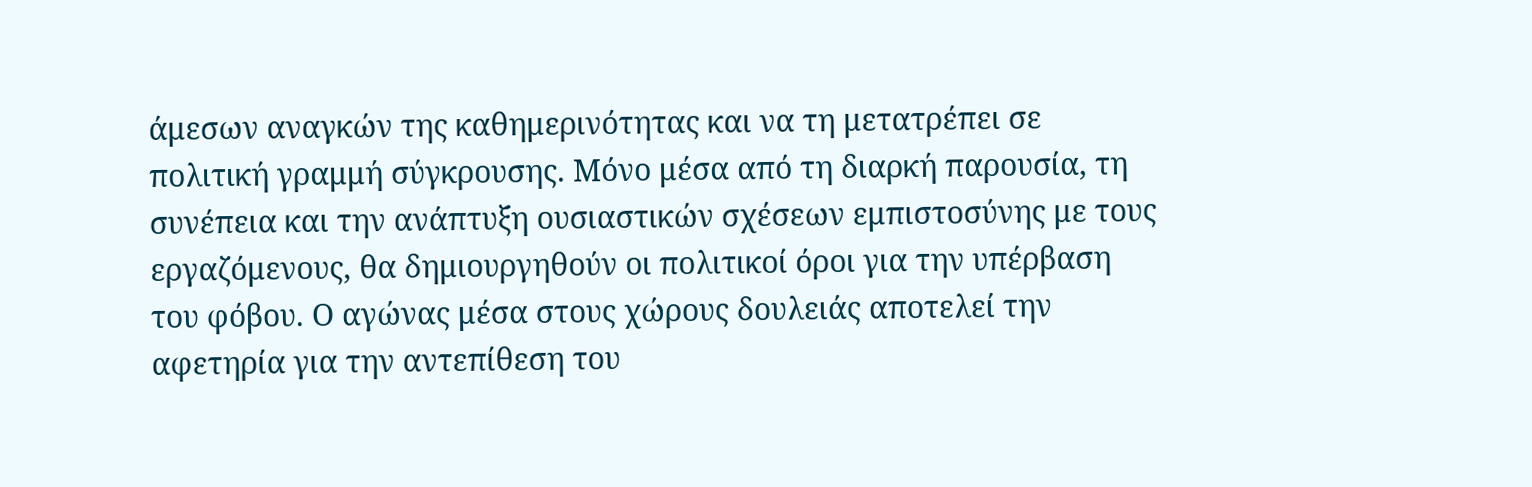άμεσων αναγκών της καθημερινότητας και να τη μετατρέπει σε πολιτική γραμμή σύγκρουσης. Μόνο μέσα από τη διαρκή παρουσία, τη συνέπεια και την ανάπτυξη ουσιαστικών σχέσεων εμπιστοσύνης με τους εργαζόμενους, θα δημιουργηθούν οι πολιτικοί όροι για την υπέρβαση του φόβου. Ο αγώνας μέσα στους χώρους δουλειάς αποτελεί την αφετηρία για την αντεπίθεση του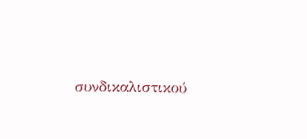συνδικαλιστικού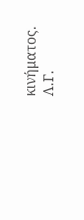κινήματος.
Λ.Γ.